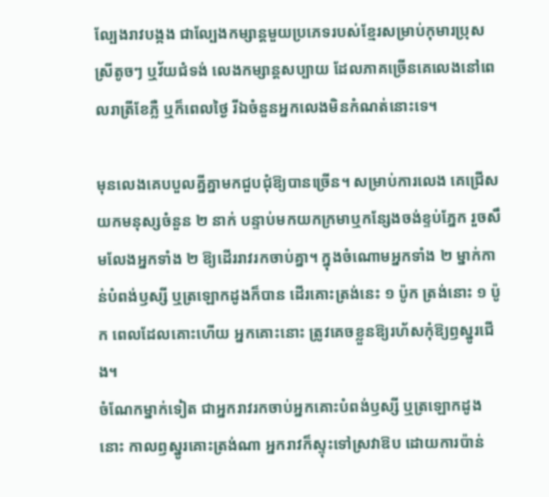ល្បែងរាវបង្កង ជាល្បែងកម្សាន្តមួយប្រភេទរបស់ខ្មែរសម្រាប់កុមារប្រុសស្រីតូចៗ ឬវ័យជំទង់ លេងកម្សាន្តសប្បាយ ដែលភាគច្រើនគេលេងនៅពេលរាត្រីខែភ្លឺ ឬក៏ពេលថ្ងៃ រីឯចំនួនអ្នកលេងមិនកំណត់នោះទេ។

មុនលេងគេបបួលគ្នីគ្នាមកជួបជុំឱ្យបានច្រើន។ សម្រាប់ការលេង គេជ្រើសយកមនុស្សចំនួន ២ នាក់ បន្ទាប់មកយកក្រមាឬកន្សែងចង់ខ្ទប់ភ្នែក រួចសឹមលែងអ្នកទាំង ២ ឱ្យដើររាវរកចាប់គ្នា។ ក្នុងចំណោមអ្នកទាំង ២ ម្នាក់កាន់បំពង់ឫស្សី ឬត្រឡោកដូងក៏បាន ដើរគោះត្រង់នេះ ១ ប៉ូក ត្រង់នោះ ១ ប៉ូក ពេលដែលគោះហើយ អ្នកគោះនោះ ត្រូវគេចខ្លួនឱ្យរហ័សកុំឱ្យឭស្នូរជើង។
ចំណែកម្នាក់ទៀត ជាអ្នករាវរកចាប់អ្នកគោះបំពង់ឫស្សី ឬត្រឡោកដូងនោះ កាលឭស្នូរគោះត្រង់ណា អ្នករាវក៏ស្ទុះទៅស្រវាឱប ដោយការប៉ាន់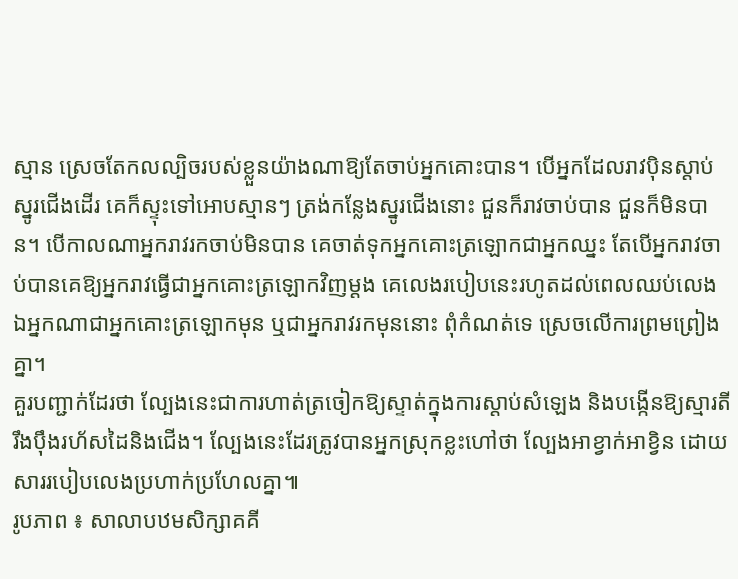ស្មាន ស្រេចតែកលល្បិចរបស់ខ្លួនយ៉ាងណាឱ្យតែចាប់អ្នកគោះបាន។ បើអ្នកដែលរាវប៉ិនស្ដាប់ស្នូរជើងដើរ គេក៏ស្ទុះទៅអោបស្មានៗ ត្រង់កន្លែងស្នូរជើងនោះ ជួនក៏រាវចាប់បាន ជួនក៏មិនបាន។ បើកាលណាអ្នករាវរកចាប់មិនបាន គេចាត់ទុកអ្នកគោះត្រឡោកជាអ្នកឈ្នះ តែបើអ្នករាវចាប់បានគេឱ្យអ្នករាវធ្វើជាអ្នកគោះត្រឡោកវិញម្ដង គេលេងរបៀបនេះរហូតដល់ពេលឈប់លេង ឯអ្នកណាជាអ្នកគោះត្រឡោកមុន ឬជាអ្នករាវរកមុននោះ ពុំកំណត់ទេ ស្រេចលើការព្រមព្រៀងគ្នា។
គួរបញ្ជាក់ដែរថា ល្បែងនេះជាការហាត់ត្រចៀកឱ្យស្ទាត់ក្នុងការស្ដាប់សំឡេង និងបង្កើនឱ្យស្មារតីរឹងប៉ឹងរហ័សដៃនិងជើង។ ល្បែងនេះដែរត្រូវបានអ្នកស្រុកខ្លះហៅថា ល្បែងអាខ្វាក់អាខ្វិន ដោយសាររបៀបលេងប្រហាក់ប្រហែលគ្នា៕
រូបភាព ៖ សាលាបឋមសិក្សាគគី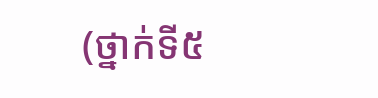(ថ្នាក់ទី៥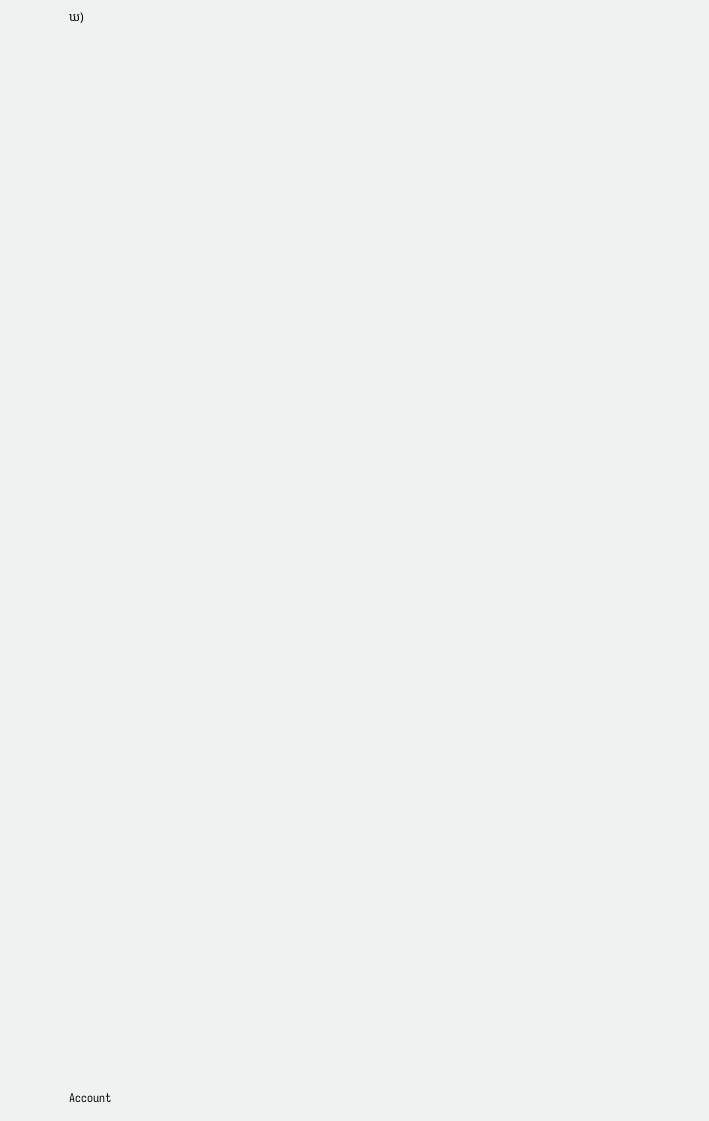ឃ)




















































Account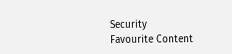Security
Favourite Content